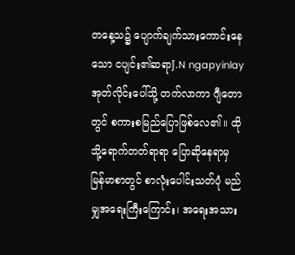တနေ့သ၌ ပျောက်ချက်သားကောင်းနေသော ငပျင်း၏ဆရာJ.N ngapyinlay အုတ်လိုင်းပေါ်သို့ တက်လာကာ ဂျီတောတွင် စကားစမြည်ပြောဖြစ်လေ၏။ ထိုသို့ရောက်တတ်ရာရာ ပြောဆိုနေရာမှ မြန်မာစာတွင် စာလုံးပေါင်းသတ်ပုံ မည်မျှအရေးကြီးကြောင်း၊ အရေးအသား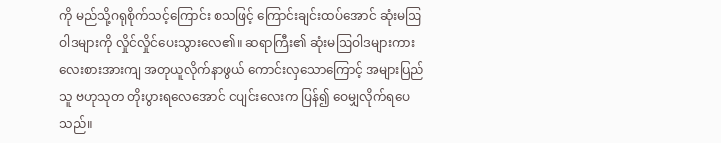ကို မည်သို့ဂရုစိုက်သင့်ကြောင်း စသဖြင့် ကြောင်းချင်းထပ်အောင် ဆုံးမဩဝါဒများကို လှိုင်လှိုင်ပေးသွားလေ၏။ ဆရာကြီး၏ ဆုံးမဩဝါဒများကား လေးစားအားကျ အတုယူလိုက်နာဖွယ် ကောင်းလှသောကြောင့် အများပြည်သူ ဗဟုသုတ တိုးပွားရလေအောင် ငပျင်းလေးက ပြန်၍ ဝေမျှလိုက်ရပေသည်။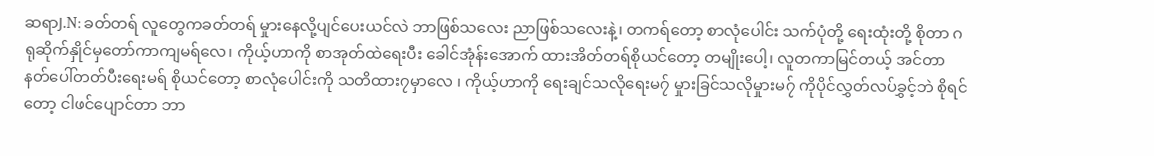ဆရာJ.N: ခတ်တရ် လူတွေကခတ်တရ် မှုားနေလို့ပျင်ပေးယင်လဲ ဘာဖြစ်သလေး ညာဖြစ်သလေးနဲ့၊ တကရ်တော့ စာလုံပေါင်း သက်ပုံတို့ ရေးထုံးတို့ စိုတာ ဂရုဆိုက်နှိုင်မှတော်ကာကျမရ်လေ၊ ကိုယ့်ဟာကို စာအုတ်ထဲရေးပီး ခေါင်အုံန်းအောက် ထားအိတ်တရ်စိုယင်တော့ တမျိုးပေါ့၊ လူတကာမြင်တယ့် အင်တာနတ်ပေါ်တတ်ပီးရေးမရ် စိုယင်တော့ စာလုံပေါင်းကို သတိထား၇မှာလေ ၊ ကိုယ့်ဟာကို ရေးချင်သလိုရေးမ၇် မှုားခြင်သလိုမှုားမ၇် ကိုပိုင်လွှတ်လပ်ခွှင့်ဘဲ စိုရင်တော့ ငါဖင်ပျောင်တာ ဘာ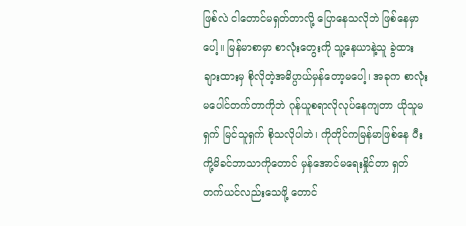ဖြစ်လဲ ငါတောင်မရှတ်တာလို့ ပြောနေသလိုဘဲ ဖြစ်နေမှာပေါ့။ မြန်မာစာမှာ စာလုံးတွေးကို သူ့နေယာနဲ့သူ ခွဲထား ချားထားမှ စိုလိုတဲ့အဓိပ္ပာယ်မှန်တော့မပေါ့၊ အခုက စာလုံးမပေါင်တက်တာကိုဘဲ ဂုန်ယူစရာလိုလုပ်နေကျတာ ယိုသူမရှက် မြင်သူရှက် စိုသလိုပါဘဲ၊ ကိုတိုင်ကမြန်မာဖြစ်နေ ပီးကို့မိခင်ဘာသာကိုတောင် မှန်အောင်မရေးနှိုင်တာ ရှတ်တက်ယင်လည်းသေဖို့ တောင်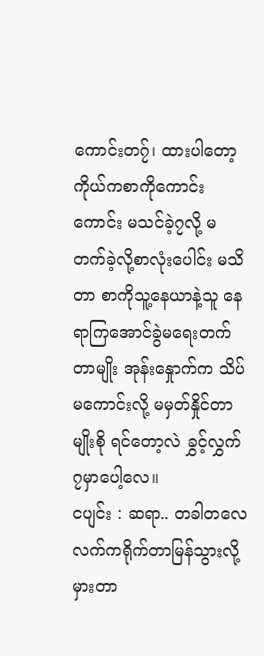ကောင်းတ၇်၊ ထားပါတော့ ကိုယ်ကစာကိုကောင်းကောင်း မသင်ခဲ့၇လို့ မတက်ခဲ့လို့စာလုံးပေါင်း မသိတာ စာကိုသူ့နေယာနဲ့သူ နေရာကြအောင်ခွဲမရေးတက်တာမျိုး အုန်းနှေုာက်က သိပ်မကောင်းလို့ မမှတ်နှိုင်တာမျိုးစို ရင်တော့လဲ ခွှင့်လွှက်၇မှာပေါ့လေ။
ငပျင်း : ဆရာ.. တခါတလေ လက်ကရိုက်တာမြန်သွားလို့ မှားတာ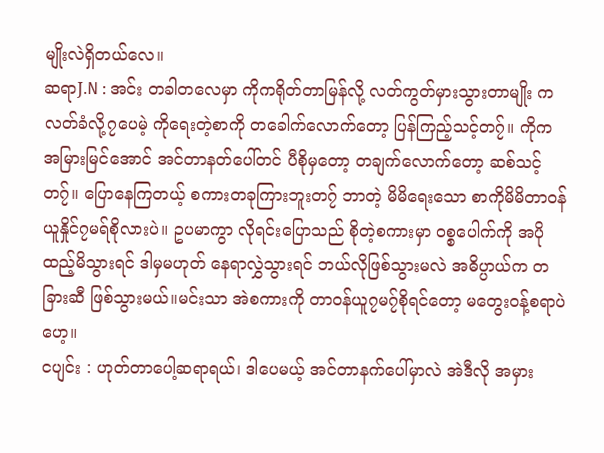မျိုးလဲရှိတယ်လေ။
ဆရာJ.N : အင်း တခါတလေမှာ ကိုကရိုတ်တာမြန်လို့ လတ်ကွတ်မှားသွားတာမျိုး ကလတ်ခံလို့၇ပေမဲ့ ကိုရေးတဲ့စာကို တခေါက်လောက်တော့ ပြန်ကြည့်သင့်တ၇်။ ကိုက အမြားမြင်အောင် အင်တာနတ်ပေါ်တင် ပီစိုမှတော့ တချက်လောက်တော့ ဆစ်သင့်တ၇်။ ပြောနေကြတယ့် စကားတခုကြားဘူးတ၇် ဘာတဲ့ မိမိရေးသော စာကိုမိမိတာဝန် ယူနှိုင်၇မရ်စိုလားပဲ။ ဥပမာကွာ လိုရင်းပြောသည် စိုတဲ့စကားမှာ ဝစ္စပေါက်ကို အပိုထည့်မိသွားရင် ဒါမှမဟုတ် နေရာလွှဲသွားရင် ဘယ်လိုဖြစ်သွားမလဲ အဓိပ္ပာယ်က တခြားဆီ ဖြစ်သွားမယ်။မင်းသာ အဲစကားကို တာဝန်ယူ၇မ၇်စိုရင်တော့ မတွေးဝန့်စရာပဲဟေ့။
ငပျင်း : ဟုတ်တာပေါ့ဆရာရယ်၊ ဒါပေမယ့် အင်တာနက်ပေါ်မှာလဲ အဲဒီလို အမှား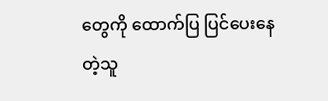တွေကို ထောက်ပြ ပြင်ပေးနေတဲ့သူ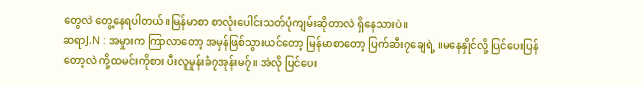တွေလဲ တွေ့နေရပါတယ်။မြန်မာစာ စာလုံးပေါင်းသတ်ပုံကျမ်းဆိုတာလဲ ရှိနေသားပဲ။
ဆရာJ.N : အမှုားက ကြာလာတော့ အမှန်ဖြစ်သွားယင်တော့ မြန်မာစာတော့ ပြက်ဆီး၇ချေရဲ့ ။မနေနှိုင်လို့ ပြင်ပေးပြန်တော့လဲ ကို့ထမင်းကိုစား ပီးလူမှုန်းခံ၇အုန်းမ၇်။ အဲလို ပြင်ပေး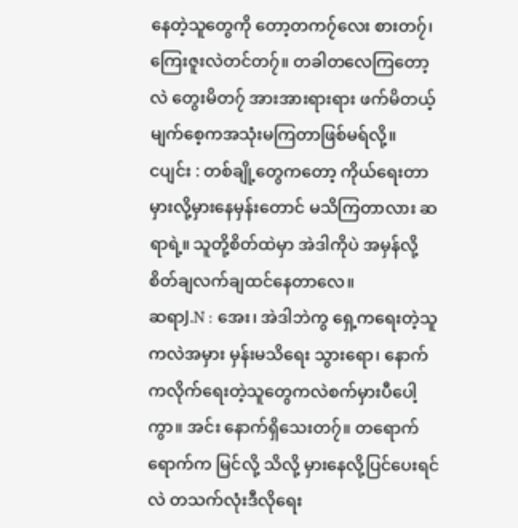နေတဲ့သူတွေကို တော့တက၇်လေး စားတ၇်၊ ကြေးဇူးလဲတင်တ၇်။ တခါတလေကြတော့လဲ တွေးမိတ၇် အားအားရားရား ဖက်မိတယ့်မျက်စေ့ကအသုံးမကြတာဖြစ်မရ်လို့။
ငပျင်း : တစ်ချို့တွေကတော့ ကိုယ်ရေးတာ မှားလို့မှားနေမှန်းတောင် မသိကြတာလား ဆရာရဲ့။ သူတို့စိတ်ထဲမှာ အဲဒါကိုပဲ အမှန်လို့ စိတ်ချလက်ချထင်နေတာလေ။
ဆရာJ.N : အေး၊ အဲဒါဘဲကွ ရှေ့ကရေးတဲ့သူကလဲအမှား မှန်းမသိရေး သွားရော၊ နောက်ကလိုက်ရေးတဲ့သူတွေကလဲစက်မှားပီပေါ့ကွာ။ အင်း နောက်ရှိသေးတ၇်။ တရောက်ရောက်က မြင်လို့ သိလို့ မှားနေလို့ပြင်ပေးရင်လဲ တသက်လုံးဒီလိုရေး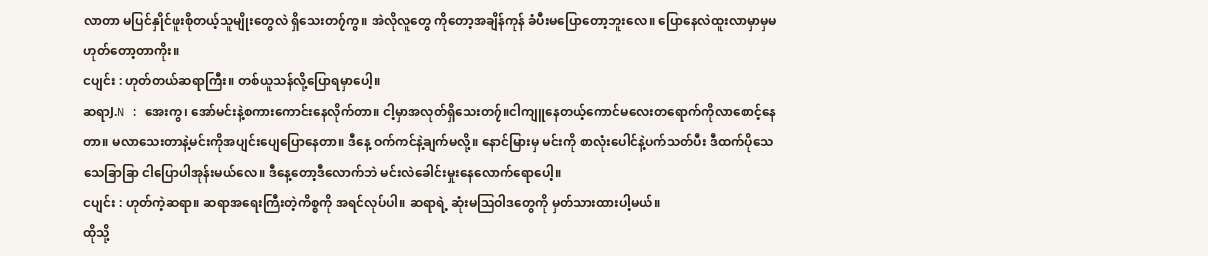လာတာ မပြင်နှိုင်ဖူးစိုတယ့်သူမျိုးတွေလဲ ရှိသေးတ၇်ကွ။ အဲလိုလူတွေ ကိုတော့အချိန်ကုန် ခံပီးမပြောတော့ဘူးလေ။ ပြောနေလဲထူးလာမှာမှမဟုတ်တော့တာကိုး။
ငပျင်း : ဟုတ်တယ်ဆရာကြီး။ တစ်ယူသန်လို့ပြောရမှာပေါ့။
ဆရာJ.N : အေးကွ၊ အော်မင်းနဲ့စကားကောင်းနေလိုက်တာ။ ငါ့မှာအလုတ်ရှိသေးတ၇်။ငါကျူနေတယ့်ကောင်မလေးတရောက်ကိုလာစောင့်နေတာ။ မလာသေးတာနဲ့မင်းကိုအပျင်းပျေပြောနေတာ။ ဒီနေ့ ဝက်ကင်နဲ့ချက်မလို့။ နောင်မြားမှ မင်းကို စာလုံးပေါင်နဲ့ပက်သတ်ပီး ဒီထက်ပိုသေသေခြာခြာ ငါပြောပါအုန်းမယ်လေ။ ဒီနေ့တော့ဒီလောက်ဘဲ မင်းလဲခေါင်းမှုးနေလောက်ရောပေါ့။
ငပျင်း : ဟုတ်ကဲ့ဆရာ။ ဆရာအရေးကြီးတဲ့ကိစ္စကို အရင်လုပ်ပါ။ ဆရာရဲ့ ဆုံးမဩဝါဒတွေကို မှတ်သားထားပါ့မယ်။
ထိုသို့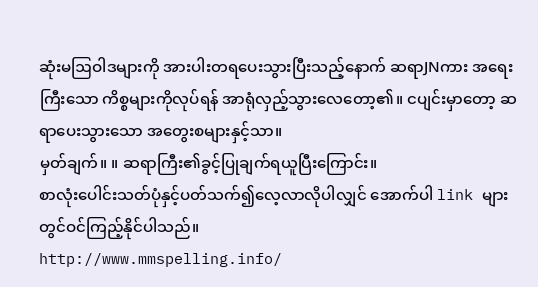ဆုံးမဩဝါဒများကို အားပါးတရပေးသွားပြီးသည့်နောက် ဆရာJNကား အရေးကြီးသော ကိစ္စများကိုလုပ်ရန် အာရုံလှည့်သွားလေတော့၏။ ငပျင်းမှာတော့ ဆရာပေးသွားသော အတွေးစများနှင့်သာ။
မှတ်ချက်။ ။ ဆရာကြီး၏ခွင့်ပြုချက်ရယူပြီးကြောင်း။
စာလုံးပေါင်းသတ်ပုံနှင့်ပတ်သက်၍လေ့လာလိုပါလျှင် အောက်ပါ link များတွင်ဝင်ကြည့်နိုင်ပါသည်။
http://www.mmspelling.info/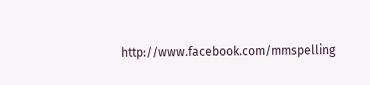http://www.facebook.com/mmspelling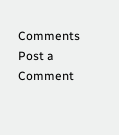Comments
Post a Comment